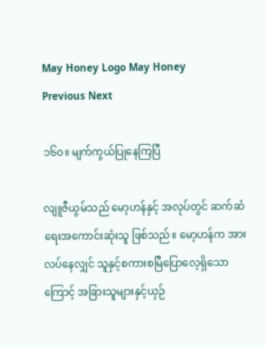May Honey Logo May Honey
Previous Next

၁၆၀။ မျက်ကွယ်ပြုနေကြပြီ

လျူဇီယွမ်သည် မော့ဟန်နှင့် အလုပ်တွင် ဆက်ဆံရေးအကောင်းဆုံးသူ ဖြစ်သည်။ မော့ဟန်က အားလပ်နေလျှင် သူနှင့်စကားစမြီပြောလေ့ရှိသောကြောင့် အခြားသူများနှင့်ယှဉ်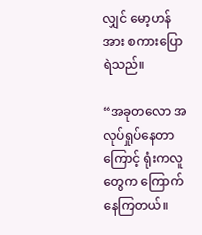လျှင် မော့ဟန်အား စကားပြောရဲသည်။

“အခုတလော အလုပ်ရှုပ်နေတာကြောင့် ရုံးကလူတွေက ကြောက်နေကြတယ်။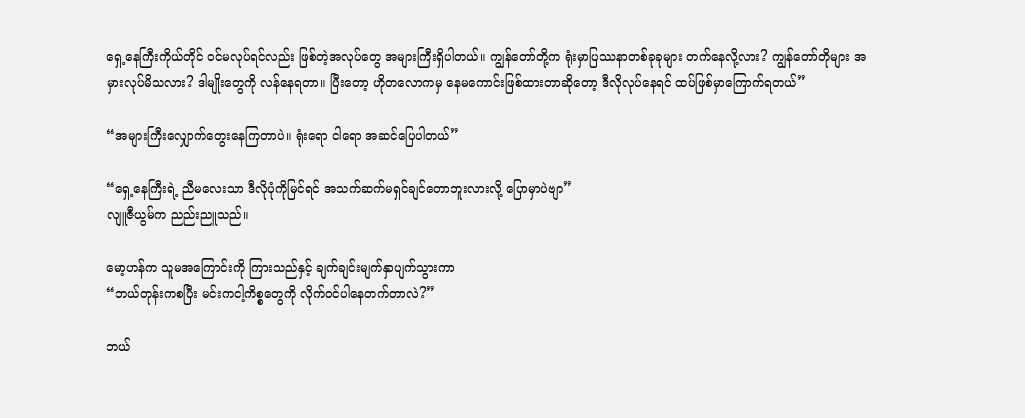ရှေ့နေကြီးကိုယ်တိုင် ဝင်မလုပ်ရင်လည်း ဖြစ်တဲ့အလုပ်တွေ အများကြီးရှိပါတယ်။ ကျွန်တော်တို့က ရုံးမှာပြဿနာတစ်ခုခုများ တက်နေလို့လား? ကျွန်တော်တိုများ အမှားလုပ်မိသလား? ဒါမျိုးတွေကို လန်နေရတာ။ ပြီးတော့ ဟိုတလောကမှ နေမကောင်းဖြစ်ထားတာဆိုတော့ ဒီလိုလုပ်နေရင် ထပ်ဖြစ်မှာကြောက်ရတယ်”

“အများကြီးလျှောက်တွေးနေကြတာပဲ။ ရုံးရော ငါရော အဆင်ပြေပါတယ်”

“ရှေ့နေကြီးရဲ့ ညီမလေးသာ ဒီလိုပုံကိုမြင်ရင် အသက်ဆက်မရှင်ချင်တောဘူးလားလို့ ပြောမှာပဲဗျာ”
လျူဇီယွမ်က ညည်းညူသည်။

မော့ဟန်က သူမအကြောင်းကို ကြားသည်နှင့် ချက်ချင်းမျက်နှာပျက်သွားကာ
“ဘယ်တုန်းကစပြီး မင်းကငါ့ကိစ္စတွေကို လိုက်ဝင်ပါနေတက်တာလဲ?”

ဘယ်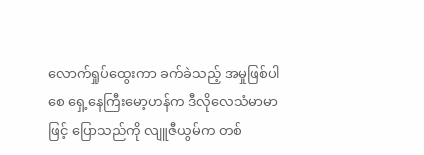လောက်ရှုပ်ထွေးကာ ခက်ခဲသည့် အမှုဖြစ်ပါစေ ရှေ့နေကြီးမော့ဟန်က ဒီလိုလေသံမာမာဖြင့် ပြောသည်ကို လျူဇီယွမ်က တစ်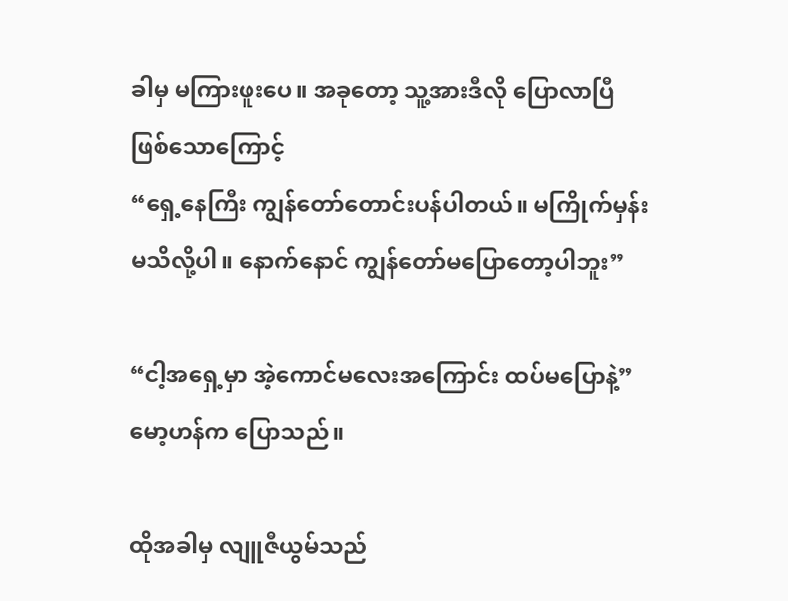ခါမှ မကြားဖူးပေ။ အခုတော့ သူ့အားဒီလို ပြောလာပြီ ဖြစ်သောကြောင့်
“ရှေ့နေကြီး ကျွန်တော်တောင်းပန်ပါတယ်။ မကြိုက်မှန်းမသိလို့ပါ။ နောက်နောင် ကျွန်တော်မပြောတော့ပါဘူး”

“ငါ့အရှေ့မှာ အဲ့ကောင်မလေးအကြောင်း ထပ်မပြောနဲ့”
မော့ဟန်က ပြောသည်။

ထိုအခါမှ လျူဇီယွမ်သည်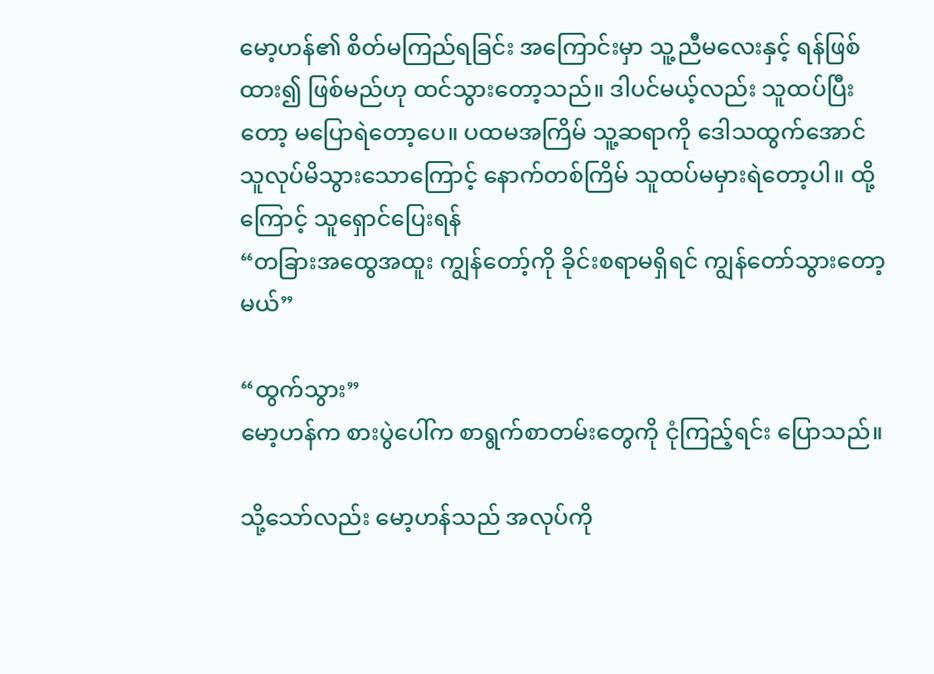မော့ဟန်၏ စိတ်မကြည်ရခြင်း အကြောင်းမှာ သူ့ညီမလေးနှင့် ရန်ဖြစ်ထား၍ ဖြစ်မည်ဟု ထင်သွားတော့သည်။ ဒါပင်မယ့်လည်း သူထပ်ပြီးတော့ မပြောရဲတော့ပေ။ ပထမအကြိမ် သူ့ဆရာကို ဒေါသထွက်အောင် သူလုပ်မိသွားသောကြောင့် နောက်တစ်ကြိမ် သူထပ်မမှားရဲတော့ပါ။ ထို့ကြောင့် သူရှောင်ပြေးရန်
“တခြားအထွေအထူး ကျွန်တော့်ကို ခိုင်းစရာမရှိရင် ကျွန်တော်သွားတော့မယ်”

“ထွက်သွား”
မော့ဟန်က စားပွဲပေါ်က စာရွက်စာတမ်းတွေကို ငုံကြည့်ရင်း ပြောသည်။

သို့သော်လည်း မော့ဟန်သည် အလုပ်ကို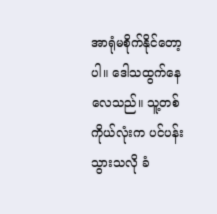အာရုံမစိုက်နိုင်တော့ပါ။ ဒေါသထွက်နေလေသည်။ သူ့တစ်ကိုယ်လုံးက ပင်ပန်းသွားသလို ခံ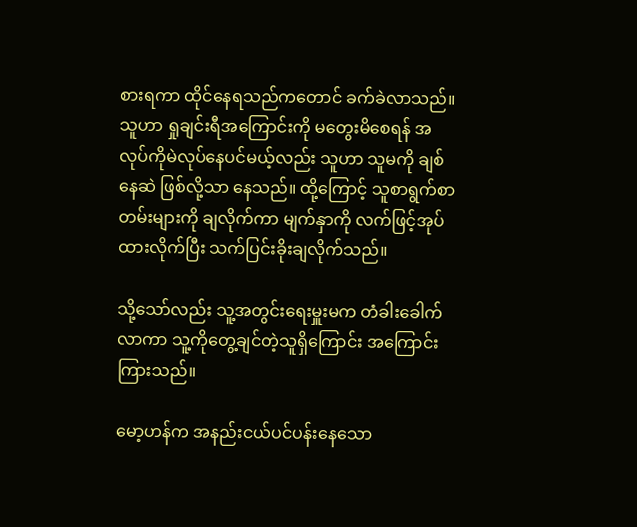စားရကာ ထိုင်နေရသည်ကတောင် ခက်ခဲလာသည်။ သူဟာ ရှုချင်းရီအကြောင်းကို မတွေးမိစေရန် အလုပ်ကိုမဲလုပ်နေပင်မယ့်လည်း သူဟာ သူမကို ချစ်နေဆဲ ဖြစ်လို့သာ နေသည်။ ထို့ကြောင့် သူစာရွက်စာတမ်းများကို ချလိုက်ကာ မျက်နှာကို လက်ဖြင့်အုပ်ထားလိုက်ပြီး သက်ပြင်းခိုးချလိုက်သည်။

သို့သော်လည်း သူ့အတွင်းရေးမှူးမက တံခါးခေါက်လာကာ သူ့ကိုတွေ့ချင်တဲ့သူရှိကြောင်း အကြောင်းကြားသည်။

မော့ဟန်က အနည်းငယ်ပင်ပန်းနေသော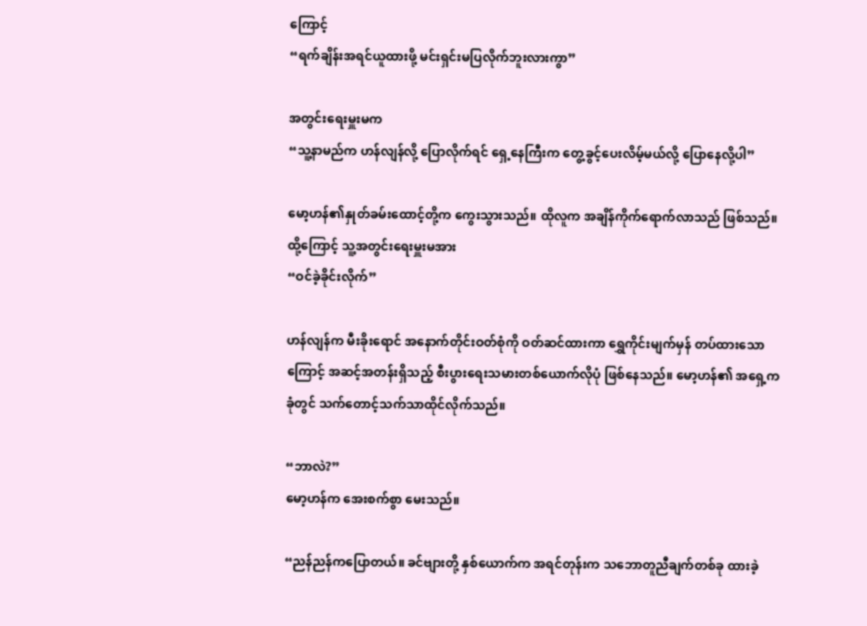ကြောင့်
“ရက်ချိန်းအရင်ယူထားဖို့ မင်းရှင်းမပြလိုက်ဘူးလားကွာ”

အတွင်းရေးမှူးမက
“သူ့နာမည်က ဟန်လျန်လို့ ပြောလိုက်ရင် ရှေ့နေကြီးက တွေ့ခွင့်ပေးလိမ့်မယ်လို့ ပြောနေလို့ပါ”

မော့ဟန်၏နှုတ်ခမ်းထောင့်တို့က ကွေးသွားသည်။ ထိုလူက အချိန်ကိုက်ရောက်လာသည် ဖြစ်သည်။ ထို့ကြောင့် သူ့အတွင်းရေးမှူးမအား
“ဝင်ခဲ့ခိုင်းလိုက်”

ဟန်လျန်က မီးခိုးရောင် အနောက်တိုင်းဝတ်စုံကို ဝတ်ဆင်ထားကာ ရွှေကိုင်းမျက်မှန် တပ်ထားသောကြောင့် အဆင့်အတန်းရှိသည့် စီးပွားရေးသမားတစ်ယောက်လိုပုံ ဖြစ်နေသည်။ မော့ဟန်၏ အရှေ့ကခုံတွင် သက်တောင့်သက်သာထိုင်လိုက်သည်။

“ဘာလဲ?”
မော့ဟန်က အေးစက်စွာ မေးသည်။

“ညန်ညန်ကပြောတယ်။ ခင်ဗျားတို့ နှစ်ယောက်က အရင်တုန်းက သဘောတူညီချက်တစ်ခု ထားခဲ့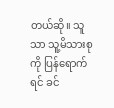တယ်ဆို။ သူသာ သူ့မိသားစုကို ပြန်ရောက်ရင် ခင်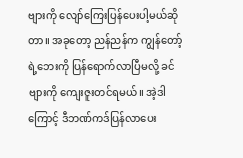ဗျားကို လျော်ကြေးပြန်ပေးပါ့မယ်ဆိုတာ။ အခုတော့ ညန်ညန်က ကျွန်တော့်ရဲ့ဘေးကို ပြန်ရောက်လာပြီမလို့ ခင်ဗျားကို ကျေးဇူးတင်ရမယ်။ အဲ့ဒါကြောင့် ဒီဘဏ်ကဒ်ပြန်လာပေး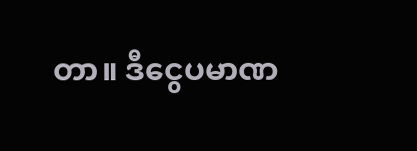တာ။ ဒီငွေပမာဏ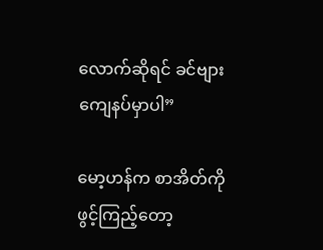လောက်ဆိုရင် ခင်ဗျားကျေနပ်မှာပါ”

မော့ဟန်က စာအိတ်ကို ဖွင့်ကြည့်တော့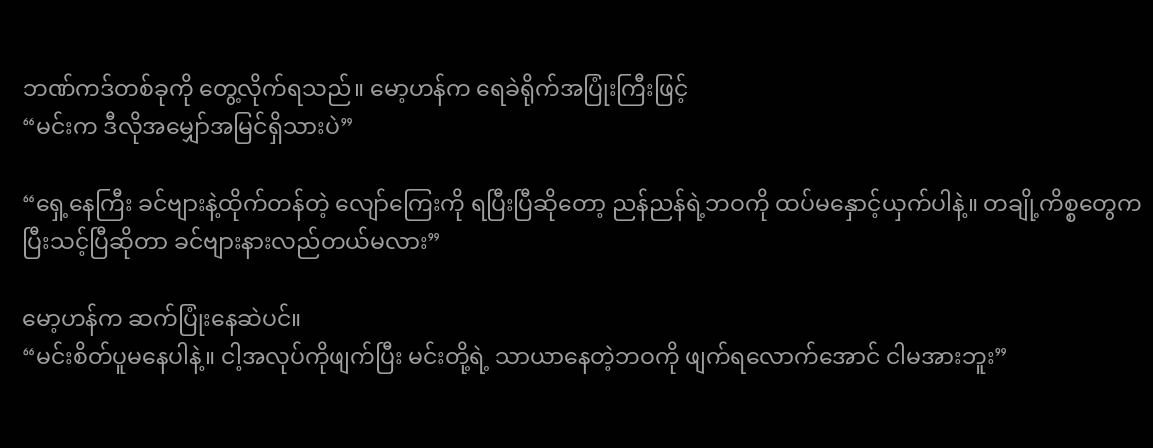ဘဏ်ကဒ်တစ်ခုကို တွေ့လိုက်ရသည်။ မော့ဟန်က ရေခဲရိုက်အပြုံးကြီးဖြင့်
“မင်းက ဒီလိုအမျှော်အမြင်ရှိသားပဲ”

“ရှေ့နေကြီး ခင်ဗျားနဲ့ထိုက်တန်တဲ့ လျော်ကြေးကို ရပြီးပြီဆိုတော့ ညန်ညန်ရဲ့ဘဝကို ထပ်မနှောင့်ယှက်ပါနဲ့။ တချို့ကိစ္စတွေက ပြီးသင့်ပြီဆိုတာ ခင်ဗျားနားလည်တယ်မလား”

မော့ဟန်က ဆက်ပြုံးနေဆဲပင်။
“မင်းစိတ်ပူမနေပါနဲ့။ ငါ့အလုပ်ကိုဖျက်ပြီး မင်းတို့ရဲ့ သာယာနေတဲ့ဘဝကို ဖျက်ရလောက်အောင် ငါမအားဘူး”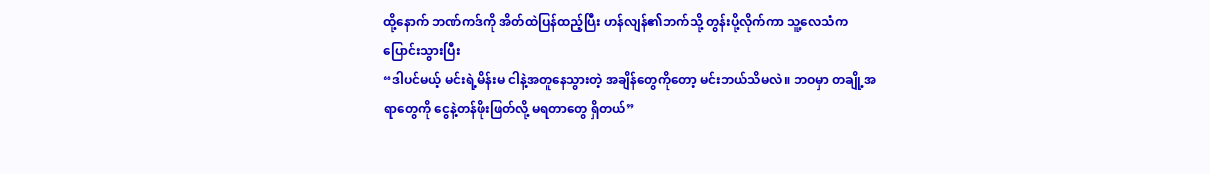ထို့နောက် ဘဏ်ကဒ်ကို အိတ်ထဲပြန်ထည့်ပြီး ဟန်လျန်၏ဘက်သို့ တွန်းပို့လိုက်ကာ သူ့လေသံက ပြောင်းသွားပြီး
“ဒါပင်မယ့် မင်းရဲ့မိန်းမ ငါနဲ့အတူနေသွားတဲ့ အချိန်တွေကိုတော့ မင်းဘယ်သိမလဲ။ ဘဝမှာ တချို့အရာတွေကို ငွေနဲ့တန်ဖိုးဖြတ်လို့ မရတာတွေ ရှိတယ်”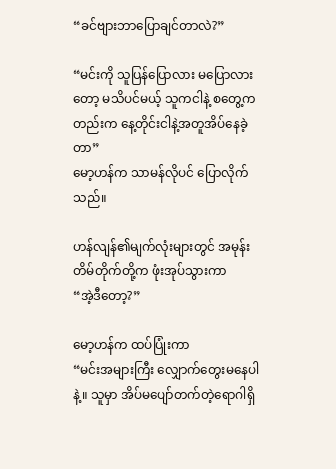“ခင်ဗျားဘာပြောချင်တာလဲ?”

“မင်းကို သူပြန်ပြောလား မပြောလားတော့ မသိပင်မယ့် သူကငါနဲ့ စတွေ့ကတည်းက နေ့တိုင်းငါနဲ့အတူအိပ်နေခဲ့တာ”
မော့ဟန်က သာမန်လိုပင် ပြောလိုက်သည်။

ဟန်လျန်၏မျက်လုံးများတွင် အမုန်းတိမ်တိုက်တို့က ဖုံးအုပ်သွားကာ
“အဲ့ဒီတော့?”

မော့ဟန်က ထပ်ပြုံးကာ
“မင်းအများကြီး လျှောက်တွေးမနေပါနဲ့။ သူမှာ အိပ်မပျော်တက်တဲ့ရောဂါရှိ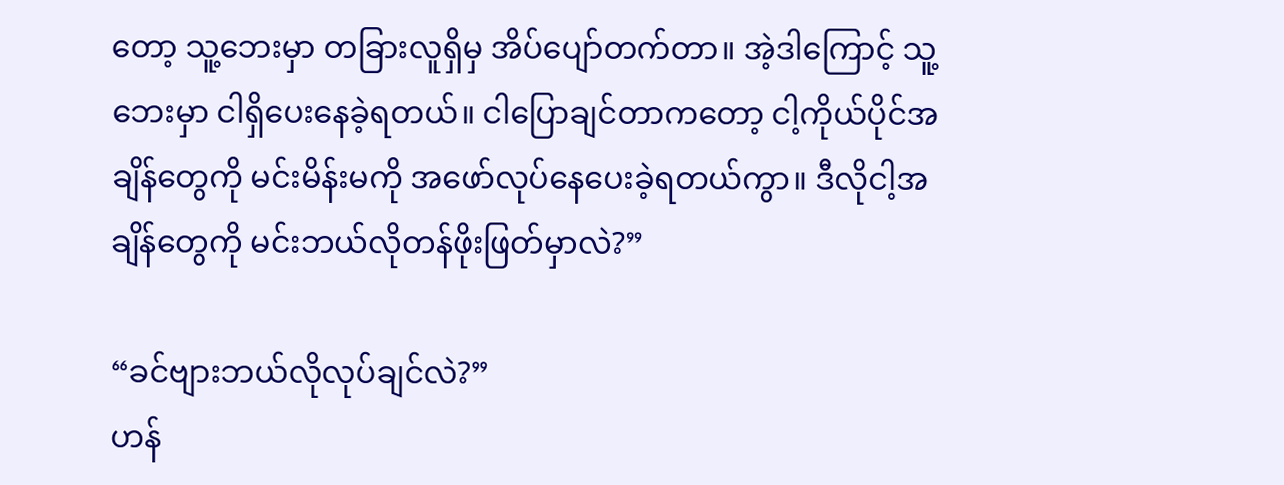တော့ သူ့ဘေးမှာ တခြားလူရှိမှ အိပ်ပျော်တက်တာ။ အဲ့ဒါကြောင့် သူ့ဘေးမှာ ငါရှိပေးနေခဲ့ရတယ်။ ငါပြောချင်တာကတော့ ငါ့ကိုယ်ပိုင်အချိန်တွေကို မင်းမိန်းမကို အဖော်လုပ်နေပေးခဲ့ရတယ်ကွာ။ ဒီလိုငါ့အချိန်တွေကို မင်းဘယ်လိုတန်ဖိုးဖြတ်မှာလဲ?”

“ခင်ဗျားဘယ်လိုလုပ်ချင်လဲ?”
ဟန်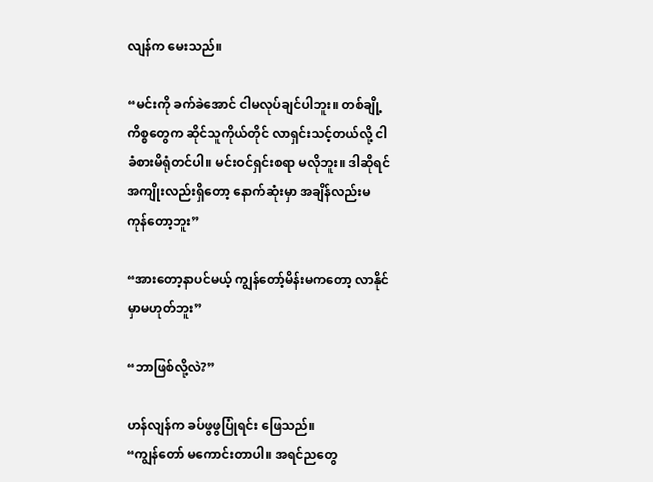လျန်က မေးသည်။

“မင်းကို ခက်ခဲအောင် ငါမလုပ်ချင်ပါဘူး။ တစ်ချို့ကိစ္စတွေက ဆိုင်သူကိုယ်တိုင် လာရှင်းသင့်တယ်လို့ ငါခံစားမိရုံတင်ပါ။ မင်းဝင်ရှင်းစရာ မလိုဘူး။ ဒါဆိုရင် အကျိုးလည်းရှိတော့ နောက်ဆုံးမှာ အချိန်လည်းမကုန်တော့ဘူး”

“အားတော့နာပင်မယ့် ကျွန်တော့်မိန်းမကတော့ လာနိုင်မှာမဟုတ်ဘူး”

“ဘာဖြစ်လို့လဲ?”

ဟန်လျန်က ခပ်ဖွဖွပြုံရင်း ဖြေသည်။
“ကျွန်တော် မကောင်းတာပါ။ အရင်ညတွေ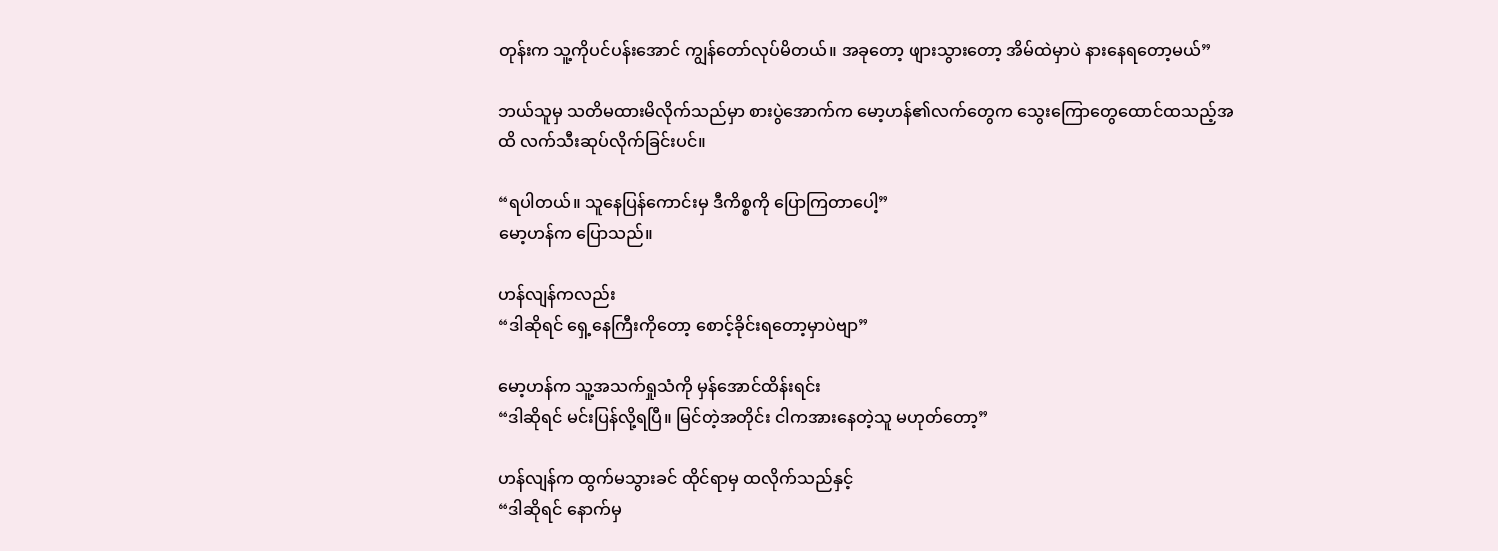တုန်းက သူ့ကိုပင်ပန်းအောင် ကျွန်တော်လုပ်မိတယ်။ အခုတော့ ဖျားသွားတော့ အိမ်ထဲမှာပဲ နားနေရတော့မယ်”

ဘယ်သူမှ သတိမထားမိလိုက်သည်မှာ စားပွဲအောက်က မော့ဟန်၏လက်တွေက သွေးကြောတွေထောင်ထသည့်အထိ လက်သီးဆုပ်လိုက်ခြင်းပင်။

“ရပါတယ်။ သူနေပြန်ကောင်းမှ ဒီကိစ္စကို ပြောကြတာပေါ့”
မော့ဟန်က ပြောသည်။

ဟန်လျန်ကလည်း
“ဒါဆိုရင် ရှေ့နေကြီးကိုတော့ စောင့်ခိုင်းရတော့မှာပဲဗျာ”

မော့ဟန်က သူ့အသက်ရှုသံကို မှန်အောင်ထိန်းရင်း
“ဒါဆိုရင် မင်းပြန်လို့ရပြီ။ မြင်တဲ့အတိုင်း ငါကအားနေတဲ့သူ မဟုတ်တော့”

ဟန်လျန်က ထွက်မသွားခင် ထိုင်ရာမှ ထလိုက်သည်နှင့်
“ဒါဆိုရင် နောက်မှ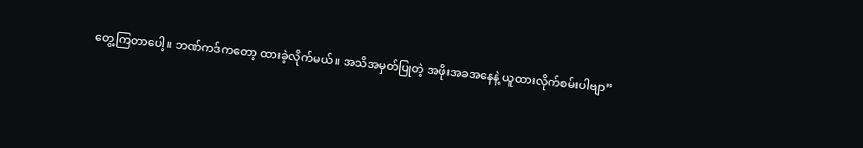တွေ့ကြတာပေါ့။ ဘဏ်ကဒ်ကတော့ ထားခဲ့လိုက်မယ်။ အသိအမှတ်ပြုတဲ့ အဖိုးအခအနေနဲ့ ယူထားလိုက်စမ်းပါဗျာ”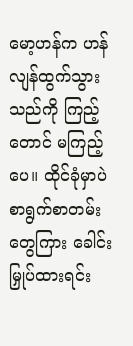မော့ဟန်က ဟန်လျန်ထွက်သွားသည်ကို ကြည့်တောင် မကြည့်ပေ။ ထိုင်ခုံမှာပဲ စာရွက်စာတမ်းတွေကြား ခေါင်းမြှုပ်ထားရင်း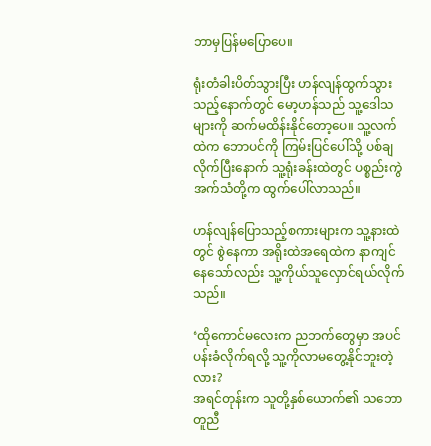ဘာမှပြန်မပြောပေ။

ရုံးတံခါးပိတ်သွားပြီး ဟန်လျန်ထွက်သွားသည့်နောက်တွင် မော့ဟန်သည် သူ့ဒေါသများကို ဆက်မထိန်းနိုင်တော့ပေ။ သူ့လက်ထဲက ဘောပင်ကို ကြမ်းပြင်ပေါ်သို့ ပစ်ချလိုက်ပြီးနောက် သူ့ရုံးခန်းထဲတွင် ပစ္စည်းကွဲအက်သံတို့က ထွက်ပေါ်လာသည်။

ဟန်လျန်ပြောသည့်စကားများက သူ့နားထဲတွင် စွဲနေကာ အရိုးထဲအရေထဲက နာကျင်နေသော်လည်း သူ့ကိုယ်သူလှောင်ရယ်လိုက်သည်။

‘ထိုကောင်မလေးက ညဘက်တွေမှာ အပင်ပန်းခံလိုက်ရလို့ သူ့ကိုလာမတွေ့နိုင်ဘူးတဲ့လား?
အရင်တုန်းက သူတို့နှစ်ယောက်၏ သဘောတူညီ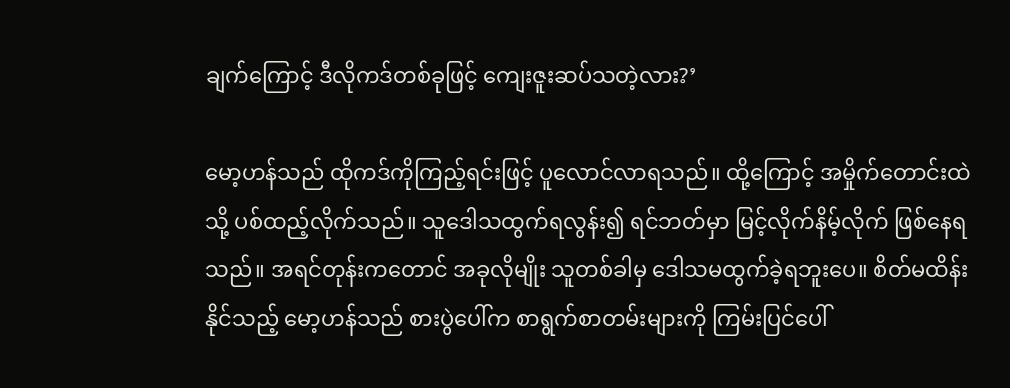ချက်ကြောင့် ဒီလိုကဒ်တစ်ခုဖြင့် ကျေးဇူးဆပ်သတဲ့လား?’

မော့ဟန်သည် ထိုကဒ်ကိုကြည့်ရင်းဖြင့် ပူလောင်လာရသည်။ ထို့ကြောင့် အမှိုက်တောင်းထဲသို့ ပစ်ထည့်လိုက်သည်။ သူဒေါသထွက်ရလွန်း၍ ရင်ဘတ်မှာ မြင့်လိုက်နိမ့်လိုက် ဖြစ်နေရသည်။ အရင်တုန်းကတောင် အခုလိုမျိုး သူတစ်ခါမှ ဒေါသမထွက်ခဲ့ရဘူးပေ။ စိတ်မထိန်းနိုင်သည့် မော့ဟန်သည် စားပွဲပေါ်က စာရွက်စာတမ်းများကို ကြမ်းပြင်ပေါ်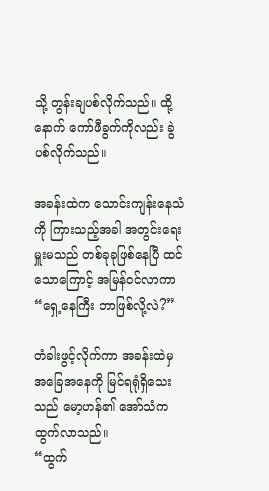သို့ တွန်းချပစ်လိုက်သည်။ ထို့နောက် ကော်ဖီခွက်ကိုလည်း ခွဲပစ်လိုက်သည်။

အခန်းထဲက သောင်းကျန်းနေသံကို ကြားသည့်အခါ အတွင်းရေးမှူးမသည် တစ်ခုခုဖြစ်နေပြီ ထင်သောကြောင့် အမြန်ဝင်လာကာ
“ရှေ့နေကြီး ဘာဖြစ်လို့လဲ?”

တံခါးဖွင့်လိုက်ကာ အခန်းထဲမှ အခြေအနေကို မြင်ရရုံရှိသေးသည် မော့ဟန်၏ အော်သံက ထွက်လာသည်။
“ထွက်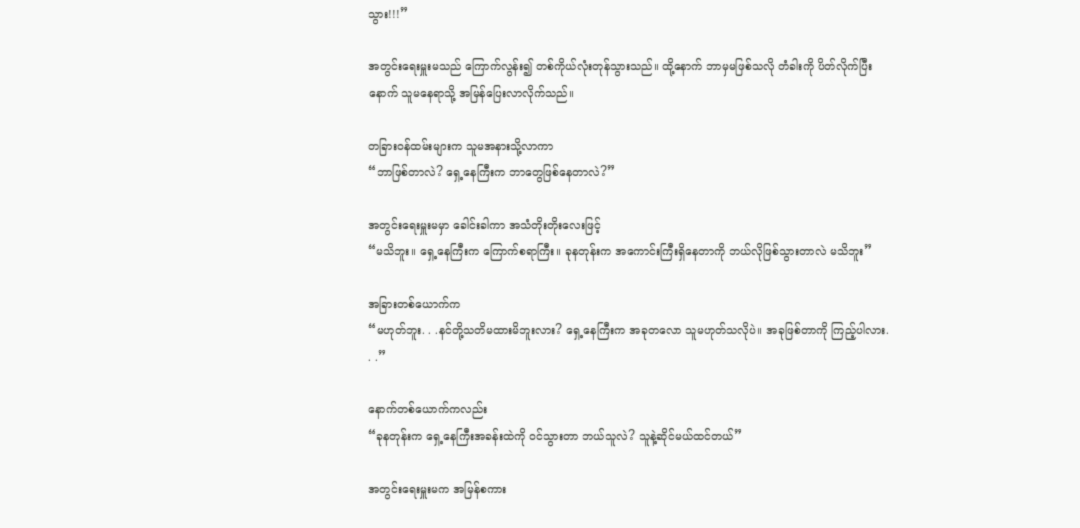သွား!!!”

အတွင်းရေးမှူးမသည် ကြောက်လွန်း၍ တစ်ကိုယ်လုံးတုန်သွားသည်။ ထို့နောက် ဘာမှမဖြစ်သလို တံခါးကို ပိတ်လိုက်ပြီးနောက် သူမနေရာသို့ အမြန်ပြေးလာလိုက်သည်။

တခြားဝန်ထမ်းများက သူမအနားသို့လာကာ
“ဘာဖြစ်တာလဲ? ရှေ့နေကြီးက ဘာတွေဖြစ်နေတာလဲ?”

အတွင်းရေးမှူးမမှာ ခေါင်းခါကာ အသံတိုးတိုးလေးဖြင့်
“မသိဘူး။ ရှေ့နေကြီးက ကြောက်စရာကြီး။ ခုနတုန်းက အကောင်းကြီးရှိနေတာကို ဘယ်လိုဖြစ်သွားတာလဲ မသိဘူး”

အခြားတစ်ယောက်က
“မဟုတ်ဘူး. . .နင်တို့သတိမထားမိဘူးလား? ရှေ့နေကြီးက အခုတလော သူမဟုတ်သလိုပဲ။ အခုဖြစ်တာကို ကြည့်ပါလား. . .”

နောက်တစ်ယောက်ကလည်း
“ခုနတုန်းက ရှေ့နေကြီးအခန်းထဲကို ဝင်သွားတာ ဘယ်သူလဲ? သူနဲ့ဆိုင်မယ်ထင်တယ်”

အတွင်းရေးမှူးမက အမြန်စကား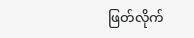ဖြတ်လိုက်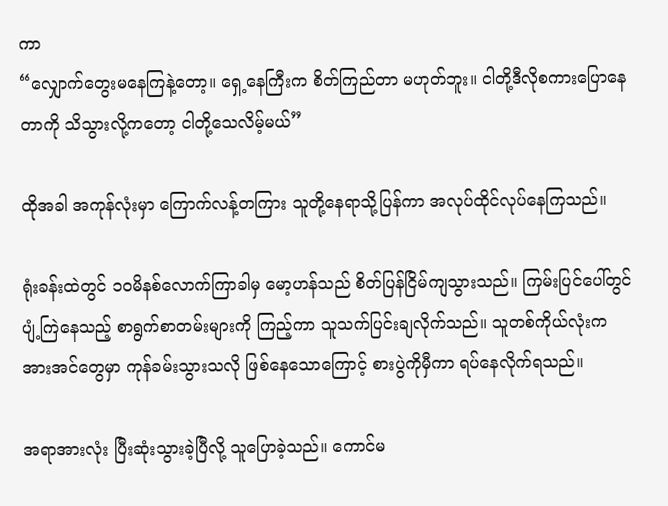ကာ
“လျှောက်တွေးမနေကြနဲ့တော့။ ရှေ့နေကြီးက စိတ်ကြည်တာ မဟုတ်ဘူး။ ငါတို့ဒီလိုစကားပြောနေတာကို သိသွားလို့ကတော့ ငါတို့သေလိမ့်မယ်”

ထိုအခါ အကုန်လုံးမှာ ကြောက်လန့်တကြား သူတို့နေရာသို့ပြန်ကာ အလုပ်ထိုင်လုပ်နေကြသည်။

ရုံးခန်းထဲတွင် ၁၀မိနစ်လောက်ကြာခါမှ မော့ဟန်သည် စိတ်ပြန်ငြိမ်ကျသွားသည်။ ကြမ်းပြင်ပေါ်တွင် ပျံ့ကြဲနေသည့် စာရွက်စာတမ်းများကို ကြည့်ကာ သူသက်ပြင်းချလိုက်သည်။ သူတစ်ကိုယ်လုံးက အားအင်တွေမှာ ကုန်ခမ်းသွားသလို ဖြစ်နေသောကြောင့် စားပွဲကိုမှီကာ ရပ်နေလိုက်ရသည်။

အရာအားလုံး ပြီးဆုံးသွားခဲ့ပြီလို့ သူပြောခဲ့သည်။ ကောင်မ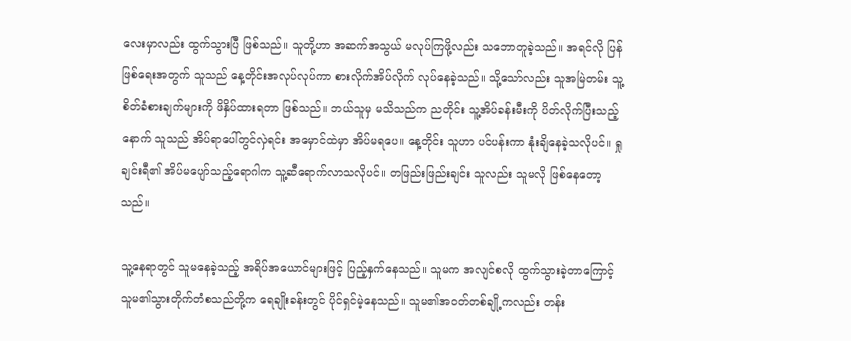လေးမှာလည်း ထွက်သွားပြီ ဖြစ်သည်။ သူတို့ဟာ အဆက်အသွယ် မလုပ်ကြဖို့လည်း သဘောတူခဲ့သည်။ အရင်လို ပြန်ဖြစ်ရေးအတွက် သူသည် နေ့တိုင်းအလုပ်လုပ်ကာ စားလိုက်အိပ်လိုက် လုပ်နေခဲ့သည်။ သို့သော်လည်း သူအမြဲတမ်း သူ့စိတ်ခံစားချက်များကို ဖိနှိပ်ထားရတာ ဖြစ်သည်။ ဘယ်သူမှ မသိသည်က ညတိုင်း သူ့အိပ်ခန်းမီးကို ပိတ်လိုက်ပြီးသည့်နောက် သူသည် အိပ်ရာပေါ်တွင်လှဲရင်း အမှောင်ထဲမှာ အိပ်မရပေ။ နေ့တိုင်း သူဟာ ပင်ပန်းကာ နုံးချိနေခဲ့သလိုပင်။ ရှုချင်းရီ၏ အိပ်မပျော်သည့်ရောဂါက သူ့ဆီရောက်လာသလိုပင်။ တဖြည်းဖြည်းချင်း သူလည်း သူမလို ဖြစ်နေတော့သည်။

သူ့နေရာတွင် သူမနေခဲ့သည့် အရိပ်အယောင်များဖြင့် ပြည့်နှက်နေသည်။ သူမက အလျင်စလို ထွက်သွားခဲ့တာကြောင့် သူမ၏သွားတိုက်တံစသည်တို့က ရေချိုးခန်းတွင် ပိုင်ရှင်မဲ့နေသည်။ သူမ၏အဝတ်တစ်ချို့ကလည်း တန်း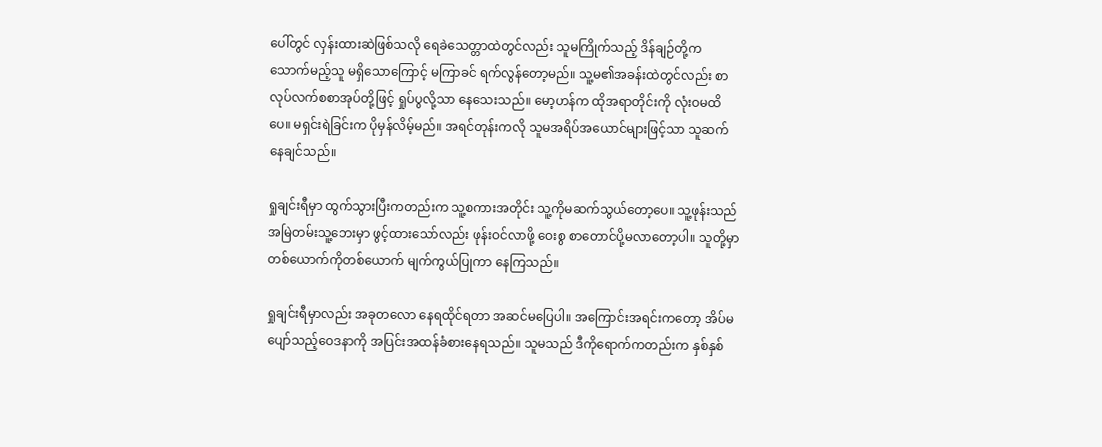ပေါ်တွင် လှန်းထားဆဲဖြစ်သလို ရေခဲသေတ္တာထဲတွင်လည်း သူမကြိုက်သည့် ဒိန်ချဉ်တို့က သောက်မည့်သူ မရှိသောကြောင့် မကြာခင် ရက်လွန်တော့မည်။ သူ့မ၏အခန်းထဲတွင်လည်း စာလုပ်လက်စစာအုပ်တို့ဖြင့် ရှုပ်ပွလို့သာ နေသေးသည်။ မော့ဟန်က ထိုအရာတိုင်းကို လုံးဝမထိပေ။ မရှင်းရဲခြင်းက ပိုမှန်လိမ့်မည်။ အရင်တုန်းကလို သူမအရိပ်အယောင်များဖြင့်သာ သူဆက်နေချင်သည်။

ရှုချင်းရီမှာ ထွက်သွားပြီးကတည်းက သူ့စကားအတိုင်း သူ့ကိုမဆက်သွယ်တော့ပေ။ သူ့ဖုန်းသည် အမြဲတမ်းသူ့ဘေးမှာ ဖွင့်ထားသော်လည်း ဖုန်းဝင်လာဖို့ ဝေးစွ စာတောင်ပို့မလာတော့ပါ။ သူတို့မှာ တစ်ယောက်ကိုတစ်ယောက် မျက်ကွယ်ပြုကာ နေကြသည်။

ရှုချင်းရီမှာလည်း အခုတလော နေရထိုင်ရတာ အဆင်မပြေပါ။ အကြောင်းအရင်းကတော့ အိပ်မပျော်သည့်ဝေဒနာကို အပြင်းအထန်ခံစားနေရသည်။ သူမသည် ဒီကိုရောက်ကတည်းက နှစ်နှစ်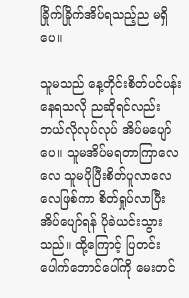ခြိုက်ခြိုက်အိပ်ရသည့်ည မရှိပေ။

သူမသည် နေ့တိုင်းစိတ်ပင်ပန်းနေရသလို ညဆိုရင်လည်း ဘယ်လိုလုပ်လုပ် အိပ်မပျော်ပေ။ သူမအိပ်မရတာကြာလေလေ သူမပိုပြီးစိတ်ပူလာလေလေဖြစ်ကာ စိတ်ရှုပ်လာပြီး အိပ်ပျော်ရန် ပိုခဲယင်းသွားသည်။ ထို့ကြောင့် ပြတင်းပေါက်ဘောင်ပေါ်ကို မေးတင်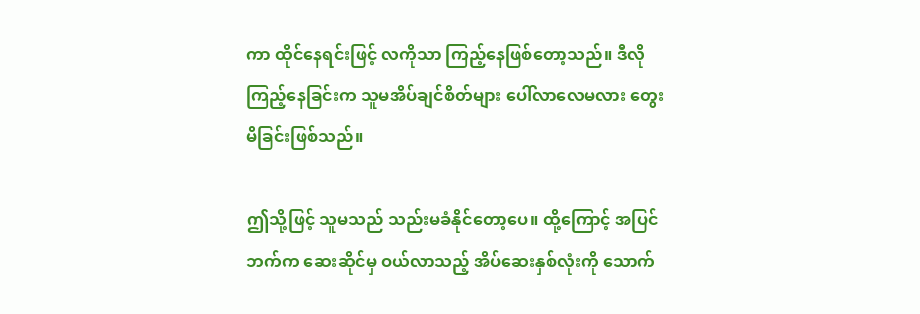ကာ ထိုင်နေရင်းဖြင့် လကိုသာ ကြည့်နေဖြစ်တော့သည်။ ဒီလိုကြည့်နေခြင်းက သူမအိပ်ချင်စိတ်များ ပေါ်လာလေမလား တွေးမိခြင်းဖြစ်သည်။

ဤသို့ဖြင့် သူမသည် သည်းမခံနိုင်တော့ပေ။ ထို့ကြောင့် အပြင်ဘက်က ဆေးဆိုင်မှ ဝယ်လာသည့် အိပ်ဆေးနှစ်လုံးကို သောက်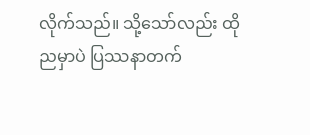လိုက်သည်။ သို့သော်လည်း ထိုညမှာပဲ ပြဿနာတက်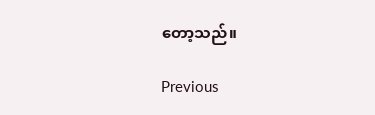တော့သည်။

Previous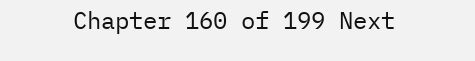Chapter 160 of 199 Next